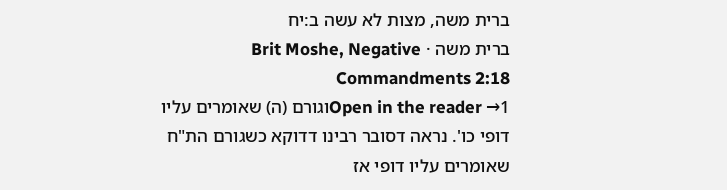ברית משה, מצות לא עשה ב:יח
ברית משה · Brit Moshe, Negative Commandments 2:18
Open in the reader →1וגורם (ה) שאומרים עליו דופי כו'. נראה דסובר רבינו דדוקא כשגורם הת"ח שאומרים עליו דופי אז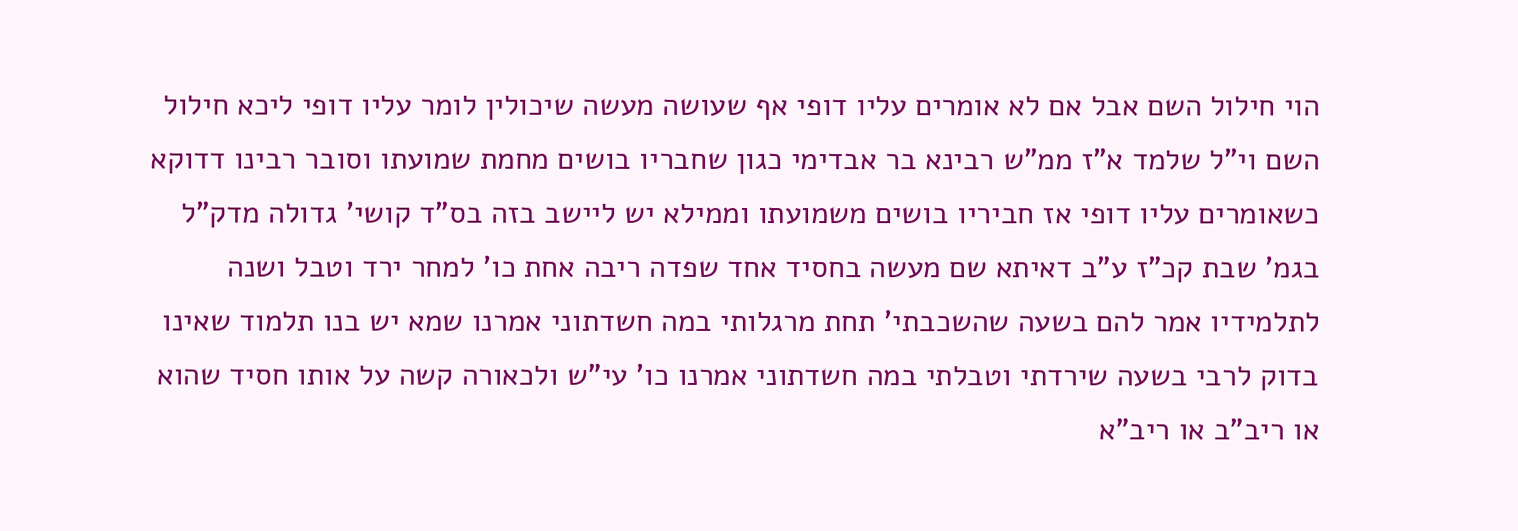הוי חילול השם אבל אם לא אומרים עליו דופי אף שעושה מעשה שיכולין לומר עליו דופי ליכא חילול השם וי"ל שלמד א"ז ממ"ש רבינא בר אבדימי כגון שחבריו בושים מחמת שמועתו וסובר רבינו דדוקא כשאומרים עליו דופי אז חביריו בושים משמועתו וממילא יש ליישב בזה בס"ד קושי' גדולה מדק"ל בגמ' שבת קכ"ז ע"ב דאיתא שם מעשה בחסיד אחד שפדה ריבה אחת כו' למחר ירד וטבל ושנה לתלמידיו אמר להם בשעה שהשכבתי' תחת מרגלותי במה חשדתוני אמרנו שמא יש בנו תלמוד שאינו בדוק לרבי בשעה שירדתי וטבלתי במה חשדתוני אמרנו כו' עי"ש ולכאורה קשה על אותו חסיד שהוא או ריב"ב או ריב"א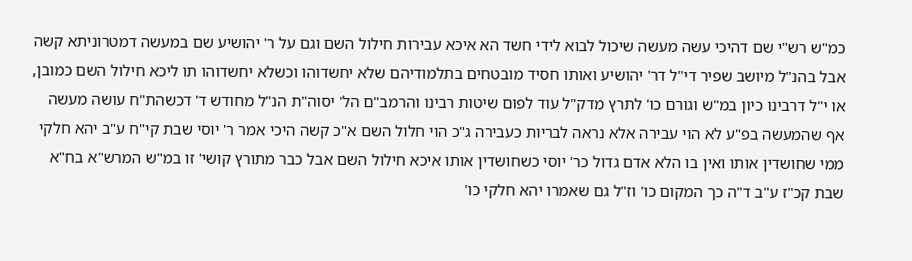כמ"ש רש"י שם דהיכי עשה מעשה שיכול לבוא לידי חשד הא איכא עבירות חילול השם וגם על ר' יהושיע שם במעשה דמטרוניתא קשה אבל בהנ"ל מיושב שפיר די"ל דר' יהושיע ואותו חסיד מובטחים בתלמודיהם שלא יחשדוהו וכשלא יחשדוהו תו ליכא חילול השם כמובן, או י"ל דרבינו כיון במ"ש וגורם כו' לתרץ מדק"ל עוד לפום שיטות רבינו והרמב"ם הל' יסוה"ת הנ"ל מחודש ד' דכשהת"ח עושה מעשה אף שהמעשה בפ"ע לא הוי עבירה אלא נראה לבריות כעבירה ג"כ הוי חלול השם א"כ קשה היכי אמר ר' יוסי שבת קי"ח ע"ב יהא חלקי ממי שחושדין אותו ואין בו הלא אדם גדול כר' יוסי כשחושדין אותו איכא חילול השם אבל כבר מתורץ קושי' זו במ"ש המרש"א בח"א שבת קכ"ז ע"ב ד"ה כך המקום כו' וז"ל גם שאמרו יהא חלקי כו'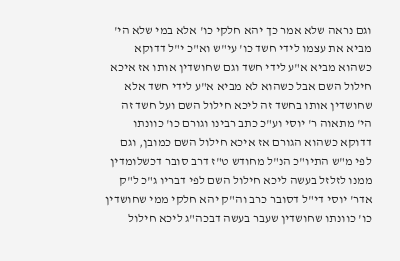וגם נראה שלא אמר כך יהא חלקי כו' אלא במי שלא הי' מביא את עצמו לידי חשד כו' עי"ש וא"כ י"ל דדוקא כשהוא מביא א"ע לידי חשד וגם שחושדין אותו אז איכא חילול השם אבל כשהוא לא מביא א"ע לידי חשד אלא שחושדין אותו בחשד זה ליכא חילול השם ועל חשד זה הי' מתאוה ר' יוסי וע"כ כתב רבינו וגורם כו' כוונתו דדוקא כשהוא הגורם אז איכא חילול השם כמובן, וגם לפי מ"ש התיו"כ הנ"ל מחודש ט"ז דרב סובר דכשלומדין ממנו לזלזל בעשה ליכא חילול השם לפי דבריו ג"כ ל"ק אדר' יוסי די"ל דסובר כרב וה"ק יהא חלקי ממי שחושדין כו' כוונתו שחושדין שעבר בעשה דבכה"ג ליכא חילול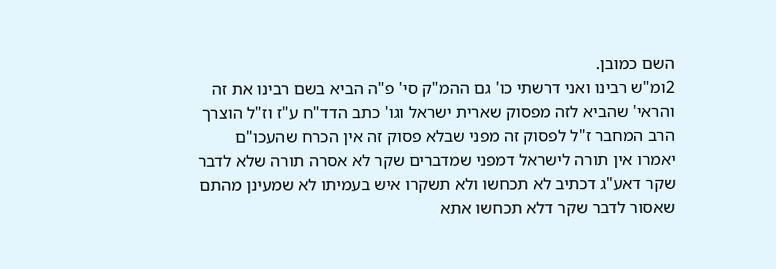השם כמובן.
2ומ"ש רבינו ואני דרשתי כו' גם ההמ"ק סי' פ"ה הביא בשם רבינו את זה והראי' שהביא לזה מפסוק שארית ישראל וגו' כתב הדד"ח ע"ז וז"ל הוצרך הרב המחבר ז"ל לפסוק זה מפני שבלא פסוק זה אין הכרח שהעכו"ם יאמרו אין תורה לישראל דמפני שמדברים שקר לא אסרה תורה שלא לדבר שקר דאע"ג דכתיב לא תכחשו ולא תשקרו איש בעמיתו לא שמעינן מהתם שאסור לדבר שקר דלא תכחשו אתא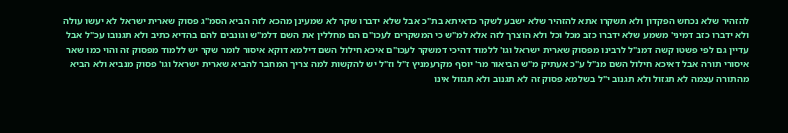להזהיר שלא נכחש הפקדון ולא תשקרו אתא להזהיר שלא ישבע לשקר כדאיתא בת"כ אבל שלא ידברו שקר לא שמעינן מהכא לזה הביא הסמ"ג פסוק שארית ישראל לא יעשו עולה ולא ידברו כזב דמיני' משמע שלא ידברו כזב מכל וכל ולא הוצרך לזה אלא למ"ש כי המשקרים לעכו"ם הם מחללין את השם דלמ"ש וגונבים להם בהדיא כתיב ולא תגנובו עכ"ל אבל עדיין גם לפי פשטו קשה דמנ"ל לרבינו מפסוק שארית ישראל וגו' ללמוד דהיכי דמשקר לעכו"ם איכא חילול השם דילמא דוקא איסור לומר שקר יש ללמוד מפסוק זה והוי כמו שאר איסורי תורה אבל דאיכא חילול השם מנ"ל ע"כ אעתיק מ"ש הביאור מר' יוסף מקרעמניץ ז"ל וז"ל יש להקשות למה צריך המחבר להביא שארית ישראל וגו' פסוק מנביא ולא הביא מהתורה עצמה לא תגזול ולא תגנוב י"ל בשלמא פסוק זה לא תגנוב ולא תגזול אינו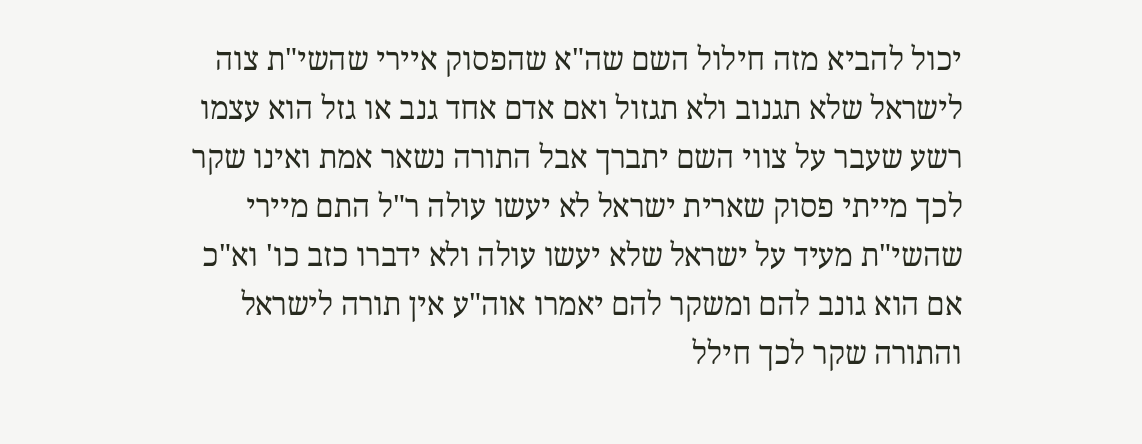יכול להביא מזה חילול השם שה"א שהפסוק איירי שהשי"ת צוה לישראל שלא תגנוב ולא תגזול ואם אדם אחד גנב או גזל הוא עצמו רשע שעבר על צווי השם יתברך אבל התורה נשאר אמת ואינו שקר לכך מייתי פסוק שארית ישראל לא יעשו עולה ר"ל התם מיירי שהשי"ת מעיד על ישראל שלא יעשו עולה ולא ידברו כזב כו' וא"כ אם הוא גונב להם ומשקר להם יאמרו אוה"ע אין תורה לישראל והתורה שקר לכך חילל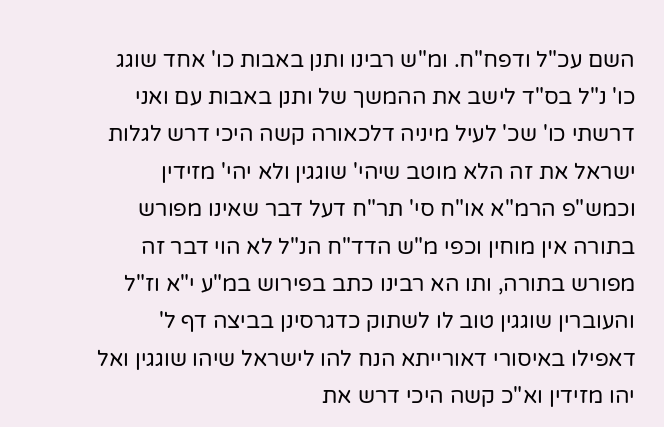השם עכ"ל ודפח"ח. ומ"ש רבינו ותנן באבות כו' אחד שוגג כו' נ"ל בס"ד לישב את ההמשך של ותנן באבות עם ואני דרשתי כו' שכ' לעיל מיניה דלכאורה קשה היכי דרש לגלות ישראל את זה הלא מוטב שיהי' שוגגין ולא יהי' מזידין וכמש"פ הרמ"א או"ח סי' תר"ח דעל דבר שאינו מפורש בתורה אין מוחין וכפי מ"ש הדד"ח הנ"ל לא הוי דבר זה מפורש בתורה, ותו הא רבינו כתב בפירוש במ"ע י"א וז"ל והעוברין שוגגין טוב לו לשתוק כדגרסינן בביצה דף ל' דאפילו באיסורי דאורייתא הנח להו לישראל שיהו שוגגין ואל יהו מזידין וא"כ קשה היכי דרש את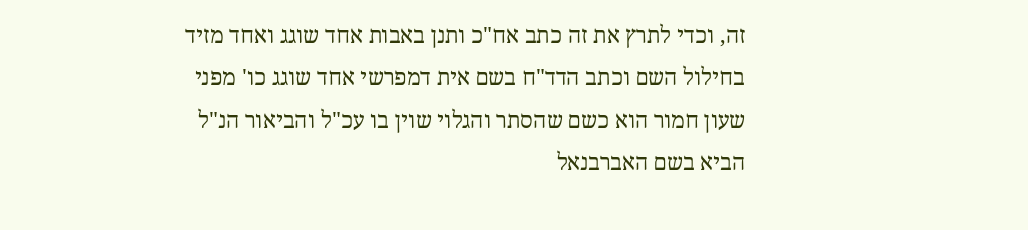זה, וכדי לתרץ את זה כתב אח"כ ותנן באבות אחד שוגג ואחד מזיד בחילול השם וכתב הדד"ח בשם אית דמפרשי אחד שוגג כו' מפני שעון חמור הוא כשם שהסתר והגלוי שוין בו עכ"ל והביאור הנ"ל הביא בשם האברבנאל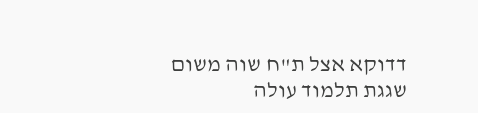דדוקא אצל ת"ח שוה משום שגגת תלמוד עולה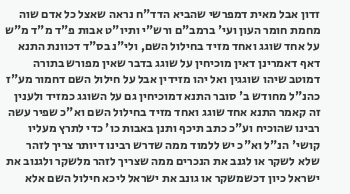זדון אבל מאית דמפרשי שהביא הדד"ח נראה שאצל כל אדם שוה מחמת חומר העון ועי' ברמב"ם ורש"י ותיו"ט אבות פ"ד מ"ד מ"ש על אחד שוגג ואחד מזיד בחילול השם, ולי"נ בס"ד דכוונת התנא דאף דאמרינן דאין מוכיחין על שוגג בדבר שאין מפורש בתורה דמוטב שיהו שוגגין ואל יהו מזידין אבל על חילול השם דחמור מע"ז כהנ"ל מחודש ב' סובר התנא דמוכיחין גם על השוגג כמזיד ולענין זה קאמר התנא אחד שוגג ואחד מזיד בחילול השם וא"כ שפיר עשה רבינו שהוכיח וע"כ כתב תיכף ותנן באבות כו' כדי לתרץ מעליו קושי' הנ"ל וא"כ יש ללמוד ממה שדרש רבינו דיותר צריך לזהר שלא לשקר או לגנב את הנכרים ממה שצריך לזהר מלשקר ולגנוב את ישראל כיון דכשמשקר או גונב את ישראל ליכא חילול השם אלא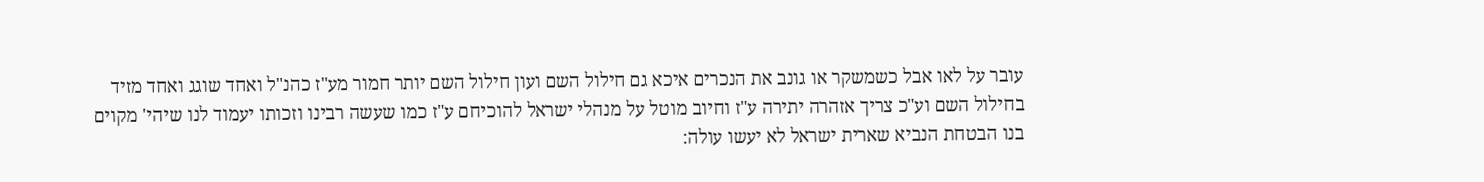עובר על לאו אבל כשמשקר או גונב את הנכרים איכא גם חילול השם ועון חילול השם יותר חמור מע"ז כהנ"ל ואחד שוגג ואחד מזיד בחילול השם וע"כ צריך אזהרה יתירה ע"ז וחיוב מוטל על מנהלי ישראל להוכיחם ע"ז כמו שעשה רבינו וזכותו יעמוד לנו שיהי' מקוים בנו הבטחת הנביא שארית ישראל לא יעשו עולה: